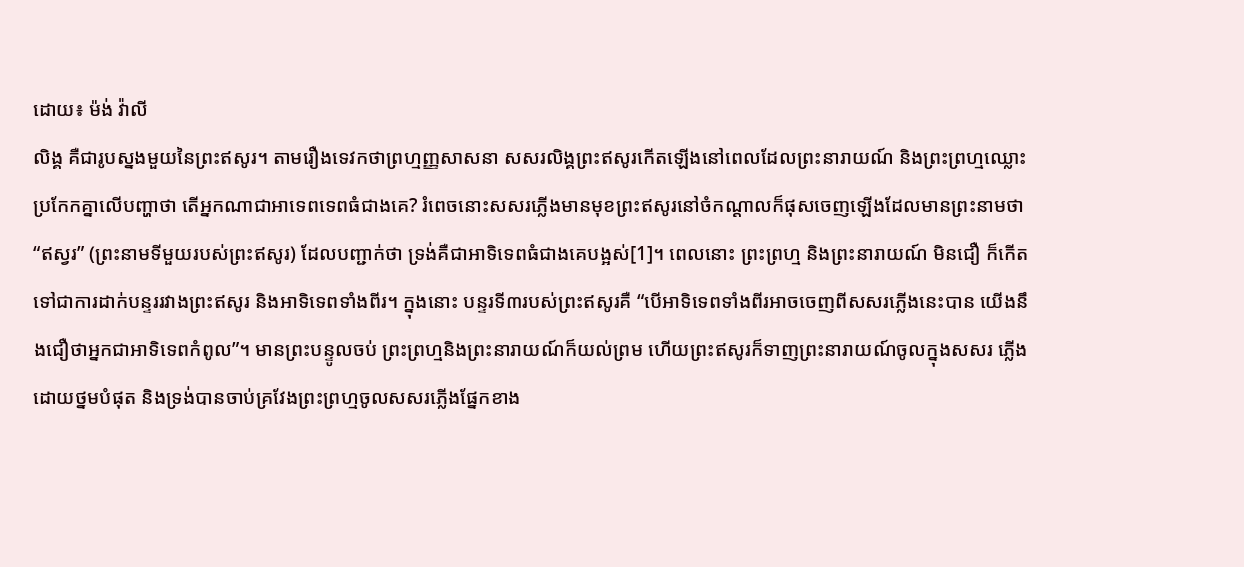ដោយ៖ ម៉ង់ វ៉ាលី
លិង្គ គឺជារូបស្នងមួយនៃព្រះឥសូរ។ តាមរឿងទេវកថាព្រហ្មញ្ញសាសនា សសរលិង្គព្រះឥសូរកើតឡើងនៅពេលដែលព្រះនារាយណ៍ និងព្រះព្រហ្មឈ្លោះប្រកែកគ្នាលើបញ្ហាថា តើអ្នកណាជាអាទេពទេពធំជាងគេ? រំពេចនោះសសរភ្លើងមានមុខព្រះឥសូរនៅចំកណ្តាលក៏ផុសចេញឡើងដែលមានព្រះនាមថា “ឥស្វរ” (ព្រះនាមទីមួយរបស់ព្រះឥសូរ) ដែលបញ្ជាក់ថា ទ្រង់គឺជាអាទិទេពធំជាងគេបង្អស់[1]។ ពេលនោះ ព្រះព្រហ្ម និងព្រះនារាយណ៍ មិនជឿ ក៏កើតទៅជាការដាក់បន្ទររវាងព្រះឥសូរ និងអាទិទេពទាំងពីរ។ ក្នុងនោះ បន្ទរទី៣របស់ព្រះឥសូរគឺ “បើអាទិទេពទាំងពីរអាចចេញពីសសរភ្លើងនេះបាន យើងនឹងជឿថាអ្នកជាអាទិទេពកំពូល”។ មានព្រះបន្ទូលចប់ ព្រះព្រហ្មនិងព្រះនារាយណ៍ក៏យល់ព្រម ហើយព្រះឥសូរក៏ទាញព្រះនារាយណ៍ចូលក្នុងសសរ ភ្លើងដោយថ្នមបំផុត និងទ្រង់បានចាប់គ្រវែងព្រះព្រហ្មចូលសសរភ្លើងផ្នែកខាង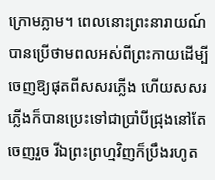ក្រោមភ្លាម។ ពេលនោះព្រះនារាយណ៍បានប្រើថាមពលអស់ពីព្រះកាយដើម្បីចេញឱ្យផុតពីសសរភ្លើង ហើយសសរភ្លើងក៏បានប្រេះទៅជាប្រាំបីជ្រុងនៅតែចេញរួច រីឯព្រះព្រហ្មវិញក៏ប្រឹងរហូត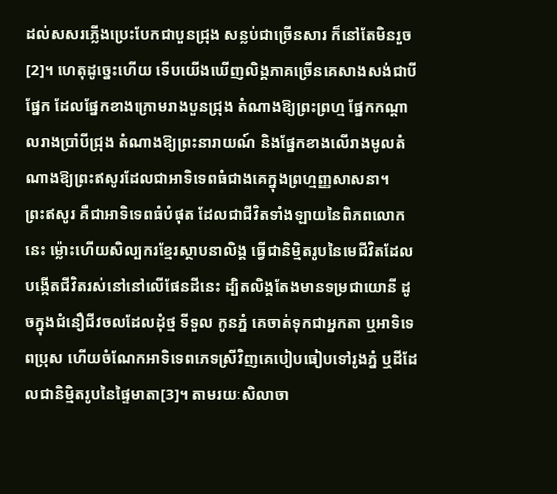ដល់សសរភ្លើងប្រេះបែកជាបួនជ្រុង សន្លប់ជាច្រើនសារ ក៏នៅតែមិនរួច[2]។ ហេតុដូច្នេះហើយ ទើបយើងឃើញលិង្គភាគច្រើនគេសាងសង់ជាបីផ្នែក ដែលផ្នែកខាងក្រោមរាងបួនជ្រុង តំណាងឱ្យព្រះព្រហ្ម ផ្នែកកណ្តាលរាងប្រាំបីជ្រុង តំណាងឱ្យព្រះនារាយណ៍ និងផ្នែកខាងលើរាងមូលតំណាងឱ្យព្រះឥសូរដែលជាអាទិទេពធំជាងគេក្នុងព្រហ្មញ្ញសាសនា។
ព្រះឥសូរ គឺជាអាទិទេពធំបំផុត ដែលជាជីវិតទាំងឡាយនៃពិភពលោកនេះ ម្ល៉ោះហើយសិល្បករខ្មែរស្ថាបនាលិង្គ ធ្វើជានិម្មិតរូបនៃមេជីវិតដែលបង្កើតជីវិតរស់នៅនៅលើផែនដីនេះ ដ្បិតលិង្គតែងមានទម្រជាយោនី ដូចក្នុងជំនឿជីវចលដែលដុំថ្ម ទីទួល កូនភ្នំ គេចាត់ទុកជាអ្នកតា ឬអាទិទេពប្រុស ហើយចំណែកអាទិទេពភេទស្រីវិញគេបៀបធៀបទៅរូងភ្នំ ឬដីដែលជានិម្មិតរូបនៃផ្ទៃមាតា[3]។ តាមរយៈសិលាចា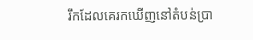រឹកដែលគេរកឃើញនៅតំបន់ប្រា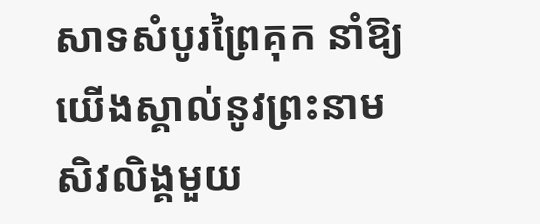សាទសំបូរព្រៃគុក នាំឱ្យយើងស្គាល់នូវព្រះនាមសិវលិង្គមួយ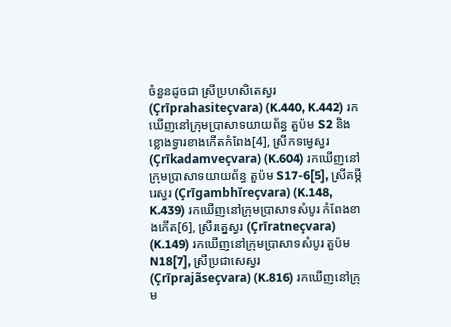ចំនួនដូចជា ស្រីប្រហសិតេស្វរ (Çrīprahasiteçvara) (K.440, K.442) រកឃើញនៅក្រុមប្រាសាទយាយព័ន្ធ តួប៉ម S2 និងខ្លោងទ្វារខាងកើតកំពែង[4], ស្រីកទម្វេស្វរ (Çrīkadamveçvara) (K.604) រកឃើញនៅក្រុមប្រាសាទយាយព័ន្ធ តួប៉ម S17-6[5], ស្រីគម្ភីរេស្វរ (Çrīgambhĭreçvara) (K.148, K.439) រកឃើញនៅក្រុមប្រាសាទសំបូរ កំពែងខាងកើត[6], ស្រីរត្នេស្វរ (Çrīratneçvara) (K.149) រកឃើញនៅក្រុមប្រាសាទសំបូរ តួប៉ម N18[7], ស្រីប្រជាសេស្វរ (Çrīprajãseçvara) (K.816) រកឃើញនៅក្រុម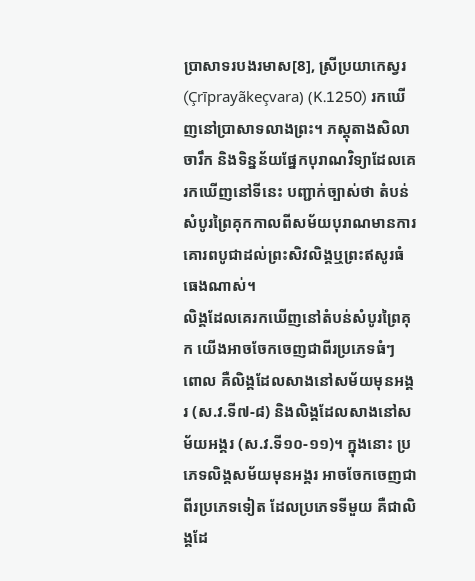ប្រាសាទរបងរមាស[8], ស្រីប្រយាកេស្វរ (Çrīprayãkeçvara) (K.1250) រកឃើញនៅប្រាសាទលាងព្រះ។ ភស្តុតាងសិលាចារឹក និងទិន្នន័យផ្នែកបុរាណវិទ្យាដែលគេរកឃើញនៅទីនេះ បញ្ជាក់ច្បាស់ថា តំបន់សំបូរព្រៃគុកកាលពីសម័យបុរាណមានការគោរពបូជាដល់ព្រះសិវលិង្គឬព្រះឥសូរធំធេងណាស់។
លិង្គដែលគេរកឃើញនៅតំបន់សំបូរព្រៃគុក យើងអាចចែកចេញជាពីរប្រភេទធំៗ ពោល គឺលិង្គដែលសាងនៅសម័យមុនអង្គរ (ស.វ.ទី៧-៨) និងលិង្គដែលសាងនៅសម័យអង្គរ (ស.វ.ទី១០-១១)។ ក្នុងនោះ ប្រភេទលិង្គសម័យមុនអង្គរ អាចចែកចេញជាពីរប្រភេទទៀត ដែលប្រភេទទីមួយ គឺជាលិង្គដែ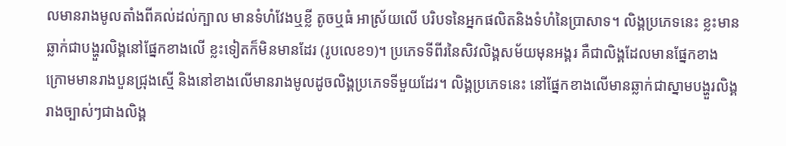លមានរាងមូលតាំងពីគល់ដល់ក្បាល មានទំហំវែងឬខ្លី តូចឬធំ អាស្រ័យលើ បរិបទនៃអ្នកផលិតនិងទំហំនៃប្រាសាទ។ លិង្គប្រភេទនេះ ខ្លះមានឆ្លាក់ជាបង្ហួរលិង្គនៅផ្នែកខាងលើ ខ្លះទៀតក៏មិនមានដែរ (រូបលេខ១)។ ប្រភេទទីពីរនៃសិវលិង្គសម័យមុនអង្គរ គឺជាលិង្គដែលមានផ្នែកខាងក្រោមមានរាងបួនជ្រុងស្មើ និងនៅខាងលើមានរាងមូលដូចលិង្គប្រភេទទីមួយដែរ។ លិង្គប្រភេទនេះ នៅផ្នែកខាងលើមានឆ្លាក់ជាស្នាមបង្ហួរលិង្គរាងច្បាស់ៗជាងលិង្គ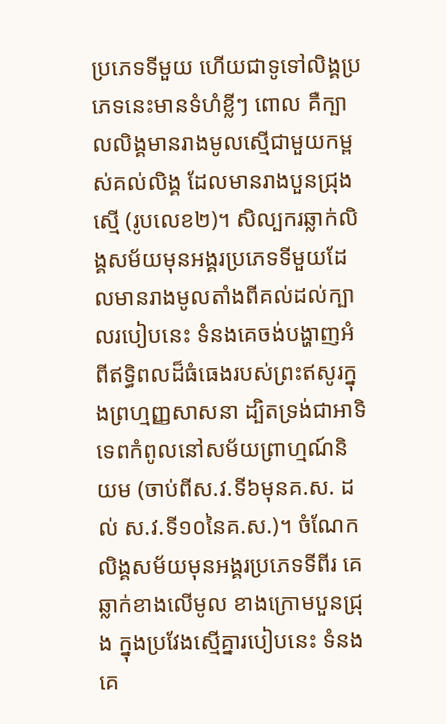ប្រភេទទីមួយ ហើយជាទូទៅលិង្គប្រភេទនេះមានទំហំខ្លីៗ ពោល គឺក្បាលលិង្គមានរាងមូលស្មើជាមួយកម្ពស់គល់លិង្គ ដែលមានរាងបួនជ្រុងស្មើ (រូបលេខ២)។ សិល្បករឆ្លាក់លិង្គសម័យមុនអង្គរប្រភេទទីមួយដែលមានរាងមូលតាំងពីគល់ដល់ក្បាលរបៀបនេះ ទំនងគេចង់បង្ហាញអំពីឥទ្ធិពលដ៏ធំធេងរបស់ព្រះឥសូរក្នុងព្រហ្មញ្ញសាសនា ដ្បិតទ្រង់ជាអាទិទេពកំពូលនៅសម័យព្រាហ្មណ៍និយម (ចាប់ពីស.វ.ទី៦មុនគ.ស. ដល់ ស.វ.ទី១០នៃគ.ស.)។ ចំណែក លិង្គសម័យមុនអង្គរប្រភេទទីពីរ គេឆ្លាក់ខាងលើមូល ខាងក្រោមបួនជ្រុង ក្នុងប្រវែងស្មើគ្នារបៀបនេះ ទំនងគេ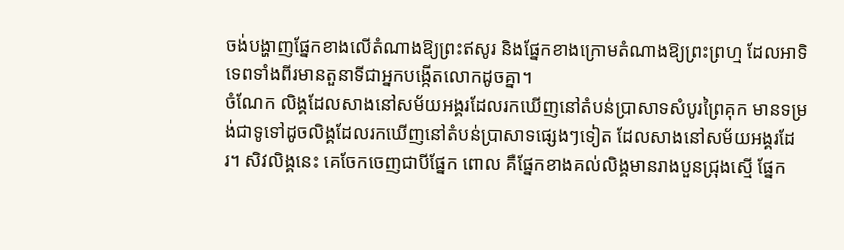ចង់បង្ហាញផ្នែកខាងលើតំណាងឱ្យព្រះឥសូរ និងផ្នែកខាងក្រោមតំណាងឱ្យព្រះព្រហ្ម ដែលអាទិទេពទាំងពីរមានតួនាទីជាអ្នកបង្កើតលោកដូចគ្នា។
ចំណែក លិង្គដែលសាងនៅសម័យអង្គរដែលរកឃើញនៅតំបន់ប្រាសាទសំបូរព្រៃគុក មានទម្រង់ជាទូទៅដូចលិង្គដែលរកឃើញនៅតំបន់ប្រាសាទផ្សេងៗទៀត ដែលសាងនៅសម័យអង្គរដែរ។ សិវលិង្គនេះ គេចែកចេញជាបីផ្នែក ពោល គឺផ្នែកខាងគល់លិង្គមានរាងបួនជ្រុងស្មើ ផ្នែក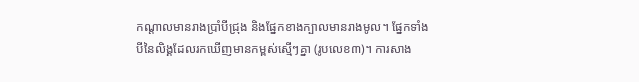កណ្តាលមានរាងប្រាំបីជ្រុង និងផ្នែកខាងក្បាលមានរាងមូល។ ផ្នែកទាំងបីនៃលិង្គដែលរកឃើញមានកម្ពស់ស្មើៗគ្នា (រូបលេខ៣)។ ការសាង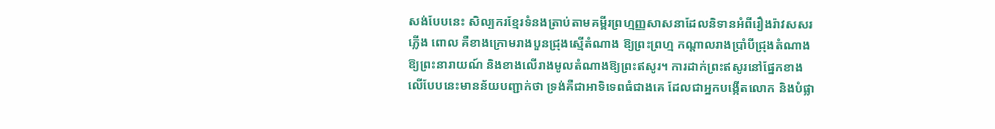សង់បែបនេះ សិល្បករខ្មែរទំនងត្រាប់តាមគម្ពីរព្រហ្មញ្ញសាសនាដែលនិទានអំពីរឿងរ៉ាវសសរភ្លើង ពោល គឺខាងក្រោមរាងបួនជ្រុងស្មើតំណាង ឱ្យព្រះព្រហ្ម កណ្តាលរាងប្រាំបីជ្រុងតំណាងឱ្យព្រះនារាយណ៍ និងខាងលើរាងមូលតំណាងឱ្យព្រះឥសូរ។ ការដាក់ព្រះឥសូរនៅផ្នែកខាងលើបែបនេះមានន័យបញ្ជាក់ថា ទ្រង់គឺជាអាទិទេពធំជាងគេ ដែលជាអ្នកបង្កើតលោក និងបំផ្លា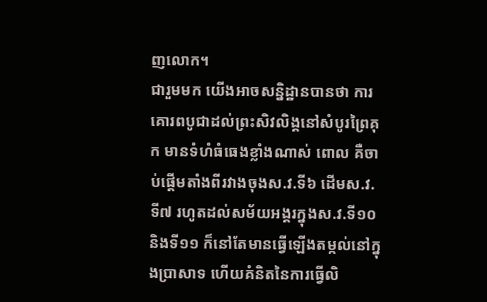ញលោក។
ជារួមមក យើងអាចសន្និដ្ឋានបានថា ការគោរពបូជាដល់ព្រះសិវលិង្គនៅសំបូរព្រៃគុក មានទំហំធំធេងខ្លាំងណាស់ ពោល គឺចាប់ផ្តើមតាំងពីរវាងចុងស.វ.ទី៦ ដើមស.វ.ទី៧ រហូតដល់សម័យអង្គរក្នុងស.វ.ទី១០ និងទី១១ ក៏នៅតែមានធ្វើឡើងតម្កល់នៅក្នុងប្រាសាទ ហើយគំនិតនៃការធ្វើលិ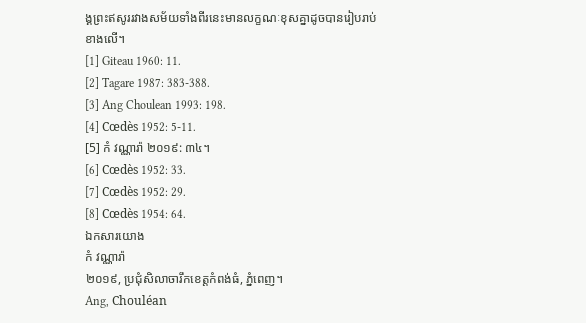ង្គព្រះឥសូររវាងសម័យទាំងពីរនេះមានលក្ខណៈខុសគ្នាដូចបានរៀបរាប់ខាងលើ។
[1] Giteau 1960: 11.
[2] Tagare 1987: 383-388.
[3] Ang Choulean 1993: 198.
[4] Cœdès 1952: 5-11.
[5] កំ វណ្ណារ៉ា ២០១៩: ៣៤។
[6] Cœdès 1952: 33.
[7] Cœdès 1952: 29.
[8] Cœdès 1954: 64.
ឯកសារយោង
កំ វណ្ណារ៉ា
២០១៩, ប្រជុំសិលាចារឹកខេត្តកំពង់ធំ, ភ្នំពេញ។
Ang, Chouléan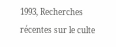1993, Recherches récentes sur le culte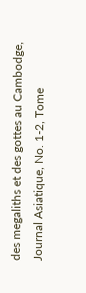des megaliths et des gottes au Cambodge, Journal Asiatique, No. 1-2, Tome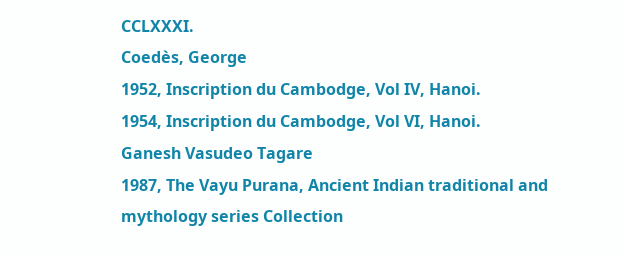CCLXXXI.
Coedès, George
1952, Inscription du Cambodge, Vol IV, Hanoi.
1954, Inscription du Cambodge, Vol VI, Hanoi.
Ganesh Vasudeo Tagare
1987, The Vayu Purana, Ancient Indian traditional and mythology series Collection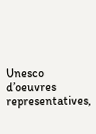Unesco d’oeuvres representatives,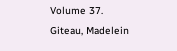Volume 37.
Giteau, Madelein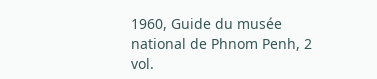1960, Guide du musée national de Phnom Penh, 2 vol.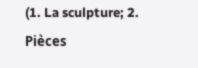(1. La sculpture; 2. Pièces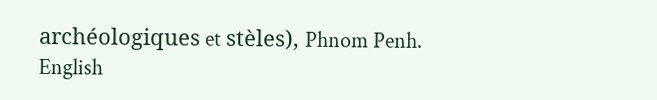archéologiques et stèles), Phnom Penh.
English